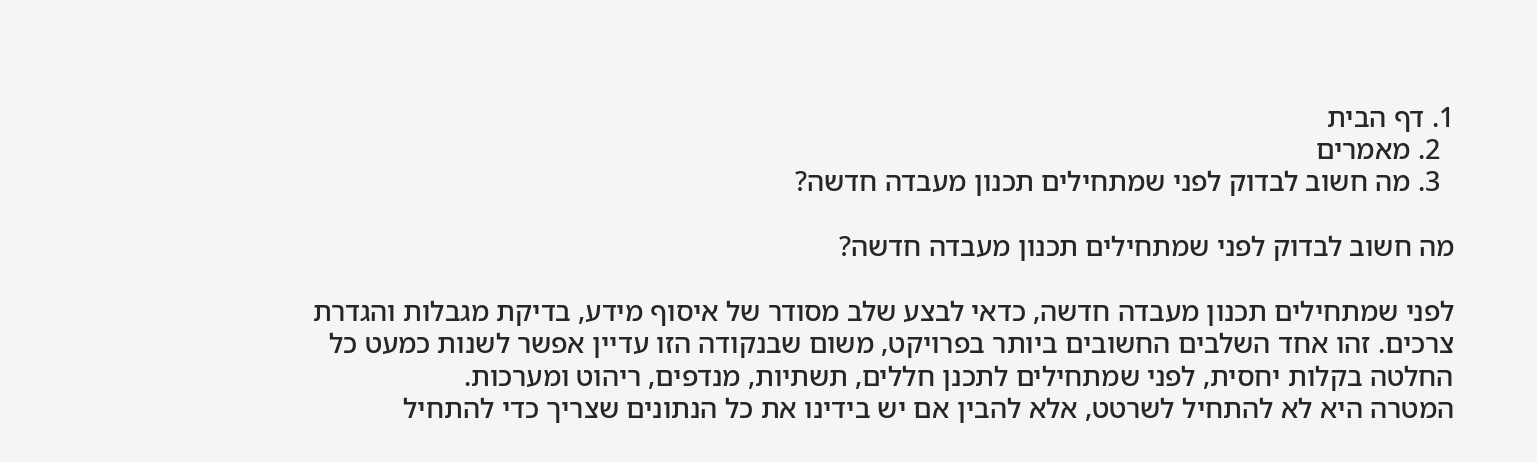1. דף הבית
  2. מאמרים
  3. מה חשוב לבדוק לפני שמתחילים תכנון מעבדה חדשה?

מה חשוב לבדוק לפני שמתחילים תכנון מעבדה חדשה?

לפני שמתחילים תכנון מעבדה חדשה, כדאי לבצע שלב מסודר של איסוף מידע, בדיקת מגבלות והגדרת צרכים. זהו אחד השלבים החשובים ביותר בפרויקט, משום שבנקודה הזו עדיין אפשר לשנות כמעט כל החלטה בקלות יחסית, לפני שמתחילים לתכנן חללים, תשתיות, מנדפים, ריהוט ומערכות.
המטרה היא לא להתחיל לשרטט, אלא להבין אם יש בידינו את כל הנתונים שצריך כדי להתחיל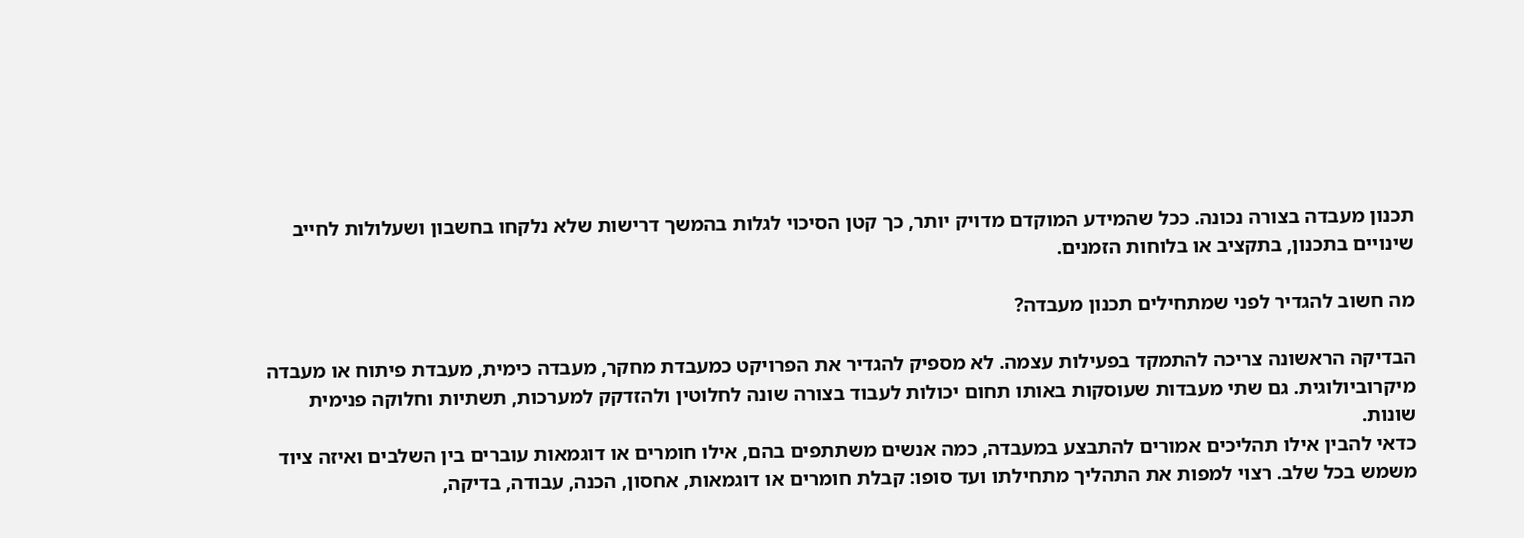תכנון מעבדה בצורה נכונה. ככל שהמידע המוקדם מדויק יותר, כך קטן הסיכוי לגלות בהמשך דרישות שלא נלקחו בחשבון ושעלולות לחייב שינויים בתכנון, בתקציב או בלוחות הזמנים.

מה חשוב להגדיר לפני שמתחילים תכנון מעבדה?

הבדיקה הראשונה צריכה להתמקד בפעילות עצמה. לא מספיק להגדיר את הפרויקט כמעבדת מחקר, מעבדה כימית, מעבדת פיתוח או מעבדה מיקרוביולוגית. גם שתי מעבדות שעוסקות באותו תחום יכולות לעבוד בצורה שונה לחלוטין ולהזדקק למערכות, תשתיות וחלוקה פנימית שונות.
כדאי להבין אילו תהליכים אמורים להתבצע במעבדה, כמה אנשים משתתפים בהם, אילו חומרים או דוגמאות עוברים בין השלבים ואיזה ציוד משמש בכל שלב. רצוי למפות את התהליך מתחילתו ועד סופו: קבלת חומרים או דוגמאות, אחסון, הכנה, עבודה, בדיקה,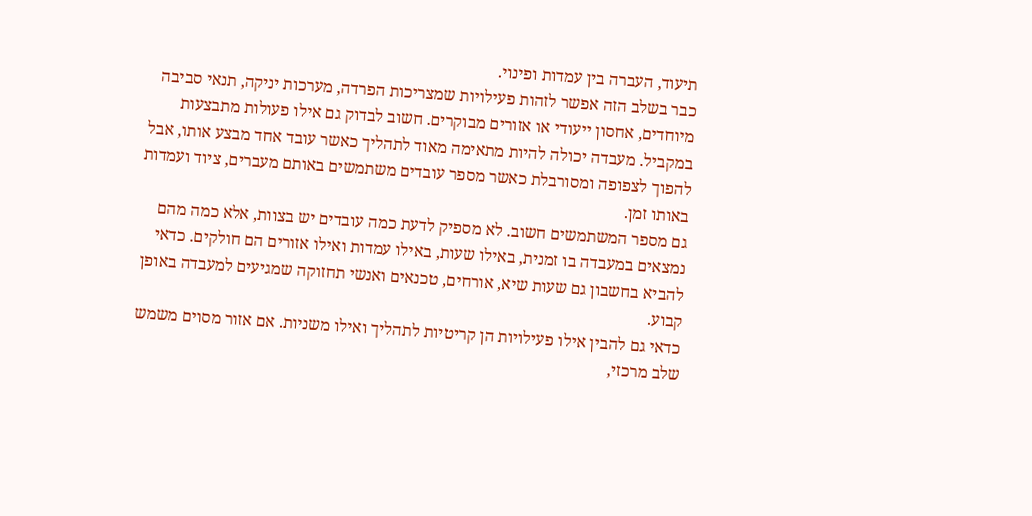תיעוד, העברה בין עמדות ופינוי.
כבר בשלב הזה אפשר לזהות פעילויות שמצריכות הפרדה, מערכות יניקה, תנאי סביבה מיוחדים, אחסון ייעודי או אזורים מבוקרים. חשוב לבדוק גם אילו פעולות מתבצעות במקביל. מעבדה יכולה להיות מתאימה מאוד לתהליך כאשר עובד אחד מבצע אותו, אבל להפוך לצפופה ומסורבלת כאשר מספר עובדים משתמשים באותם מעברים, ציוד ועמדות באותו זמן.
גם מספר המשתמשים חשוב. לא מספיק לדעת כמה עובדים יש בצוות, אלא כמה מהם נמצאים במעבדה בו זמנית, באילו שעות, באילו עמדות ואילו אזורים הם חולקים. כדאי להביא בחשבון גם שעות שיא, אורחים, טכנאים ואנשי תחזוקה שמגיעים למעבדה באופן קבוע.
כדאי גם להבין אילו פעילויות הן קריטיות לתהליך ואילו משניות. אם אזור מסוים משמש שלב מרכזי,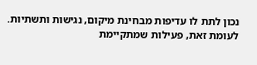נכון לתת לו עדיפות מבחינת מיקום, נגישות ותשתיות. לעומת זאת, פעילות שמתקיימת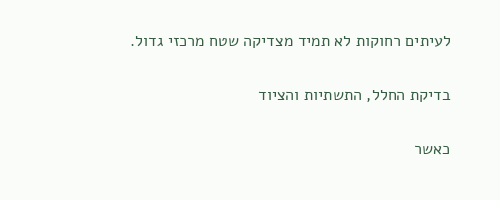לעיתים רחוקות לא תמיד מצדיקה שטח מרכזי גדול.

בדיקת החלל, התשתיות והציוד

כאשר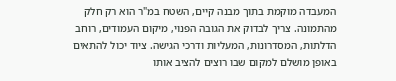המעבדה מוקמת בתוך מבנה קיים, השטח במ"ר הוא רק חלק מהתמונה. צריך לבדוק את הגובה הפנוי, מיקום העמודים, רוחב הדלתות, המסדרונות, המעליות ודרכי הגישה. ציוד יכול להתאים באופן מושלם למקום שבו רוצים להציב אותו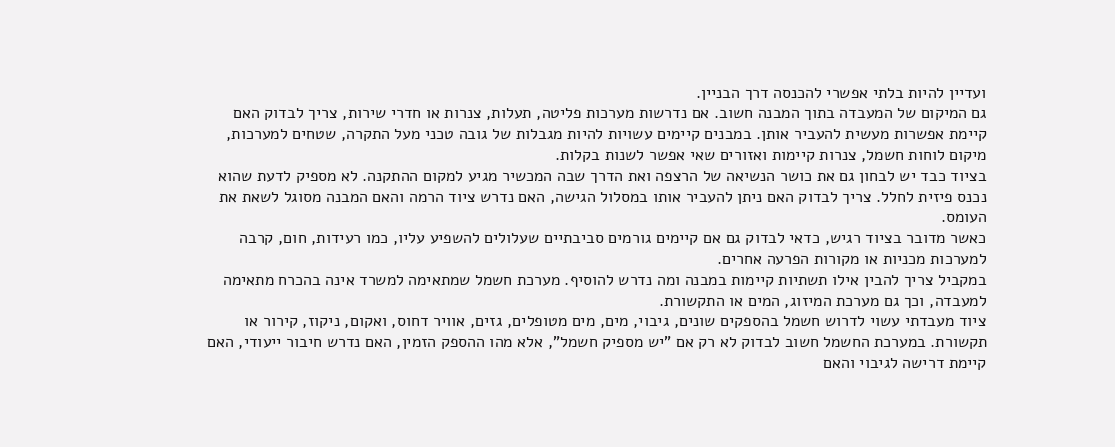ועדיין להיות בלתי אפשרי להכנסה דרך הבניין.
גם המיקום של המעבדה בתוך המבנה חשוב. אם נדרשות מערכות פליטה, תעלות, צנרות או חדרי שירות, צריך לבדוק האם קיימת אפשרות מעשית להעביר אותן. במבנים קיימים עשויות להיות מגבלות של גובה טכני מעל התקרה, שטחים למערכות, מיקום לוחות חשמל, צנרות קיימות ואזורים שאי אפשר לשנות בקלות.
בציוד כבד יש לבחון גם את כושר הנשיאה של הרצפה ואת הדרך שבה המכשיר מגיע למקום ההתקנה. לא מספיק לדעת שהוא נכנס פיזית לחלל. צריך לבדוק האם ניתן להעביר אותו במסלול הגישה, האם נדרש ציוד הרמה והאם המבנה מסוגל לשאת את העומס.
כאשר מדובר בציוד רגיש, כדאי לבדוק גם אם קיימים גורמים סביבתיים שעלולים להשפיע עליו, כמו רעידות, חום, קרבה למערכות מכניות או מקורות הפרעה אחרים.
במקביל צריך להבין אילו תשתיות קיימות במבנה ומה נדרש להוסיף. מערכת חשמל שמתאימה למשרד אינה בהכרח מתאימה למעבדה, וכך גם מערכת המיזוג, המים או התקשורת.
ציוד מעבדתי עשוי לדרוש חשמל בהספקים שונים, גיבוי, מים, מים מטופלים, גזים, אוויר דחוס, ואקום, ניקוז, קירור או תקשורת. במערכת החשמל חשוב לבדוק לא רק אם "יש מספיק חשמל", אלא מהו ההספק הזמין, האם נדרש חיבור ייעודי, האם קיימת דרישה לגיבוי והאם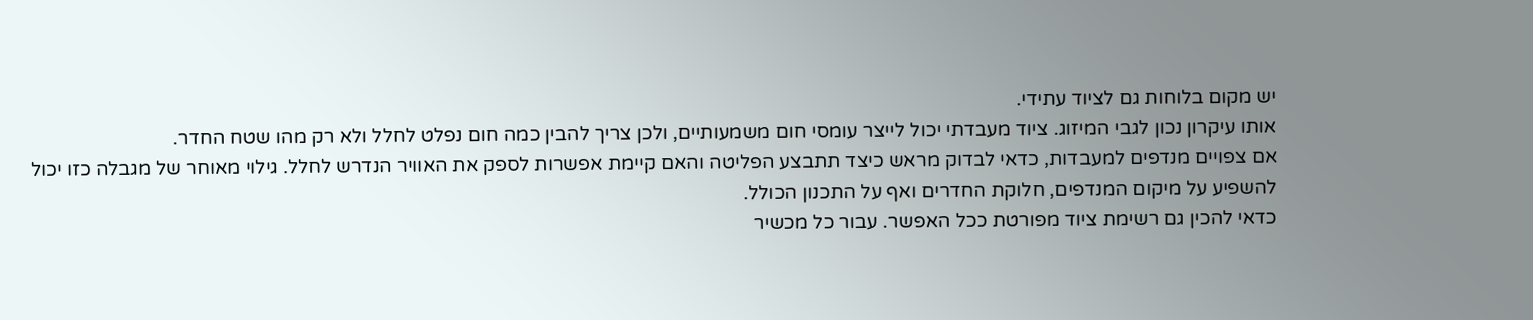יש מקום בלוחות גם לציוד עתידי.
אותו עיקרון נכון לגבי המיזוג. ציוד מעבדתי יכול לייצר עומסי חום משמעותיים, ולכן צריך להבין כמה חום נפלט לחלל ולא רק מהו שטח החדר.
אם צפויים מנדפים למעבדות, כדאי לבדוק מראש כיצד תתבצע הפליטה והאם קיימת אפשרות לספק את האוויר הנדרש לחלל. גילוי מאוחר של מגבלה כזו יכול להשפיע על מיקום המנדפים, חלוקת החדרים ואף על התכנון הכולל.
כדאי להכין גם רשימת ציוד מפורטת ככל האפשר. עבור כל מכשיר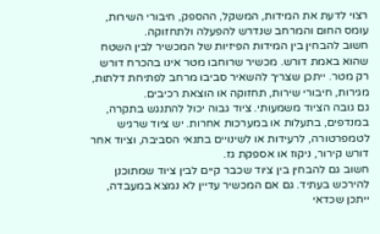רצוי לדעת את המידות, המשקל, ההספק, חיבורי השירות, עומס החום והמרחב שנדרש להפעלה ולתחזוקה.
חשוב להבחין בין המידות הפיזיות של המכשיר לבין השטח שהוא באמת דורש. מכשיר שרוחבו מטר אינו בהכרח דורש רק מטר. ייתכן שצריך להשאיר סביבו מרחב לפתיחת דלתות, מגירות, חיבורי שירות, תחזוקה או הוצאת רכיבים.
גם גובה הציוד משמעותי. ציוד גבוה יכול להתנגש בתקרה, במנדפים, בתעלות או במערכות אחרות. יש ציוד שרגיש לטמפרטורה, לרעידות או לשינויים בתנאי הסביבה, וציוד אחר דורש קירור, ניקוז או אספקת גז.
חשוב גם להבחין בין ציוד שכבר קיים לבין ציוד שמתוכנן להירכש בעתיד. גם אם המכשיר עדיין לא נמצא במעבדה, ייתכן שכדאי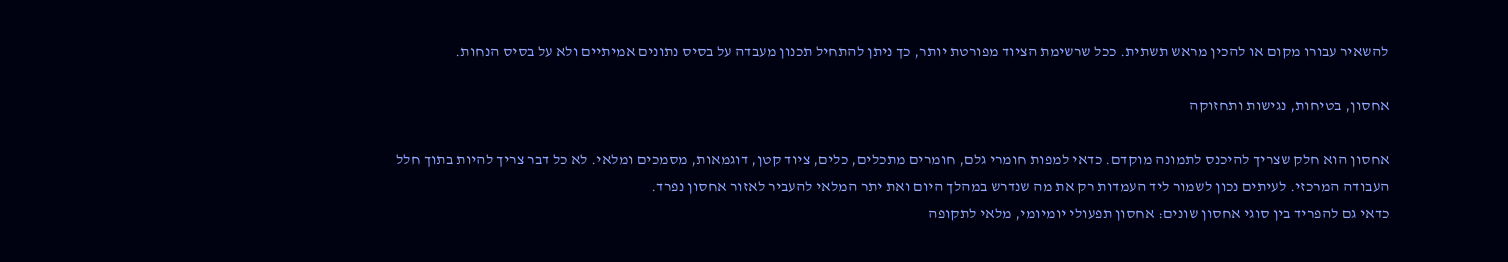להשאיר עבורו מקום או להכין מראש תשתית. ככל שרשימת הציוד מפורטת יותר, כך ניתן להתחיל תכנון מעבדה על בסיס נתונים אמיתיים ולא על בסיס הנחות.

אחסון, בטיחות, נגישות ותחזוקה

אחסון הוא חלק שצריך להיכנס לתמונה מוקדם. כדאי למפות חומרי גלם, חומרים מתכלים, כלים, ציוד קטן, דוגמאות, מסמכים ומלאי. לא כל דבר צריך להיות בתוך חלל העבודה המרכזי. לעיתים נכון לשמור ליד העמדות רק את מה שנדרש במהלך היום ואת יתר המלאי להעביר לאזור אחסון נפרד.
כדאי גם להפריד בין סוגי אחסון שונים: אחסון תפעולי יומיומי, מלאי לתקופה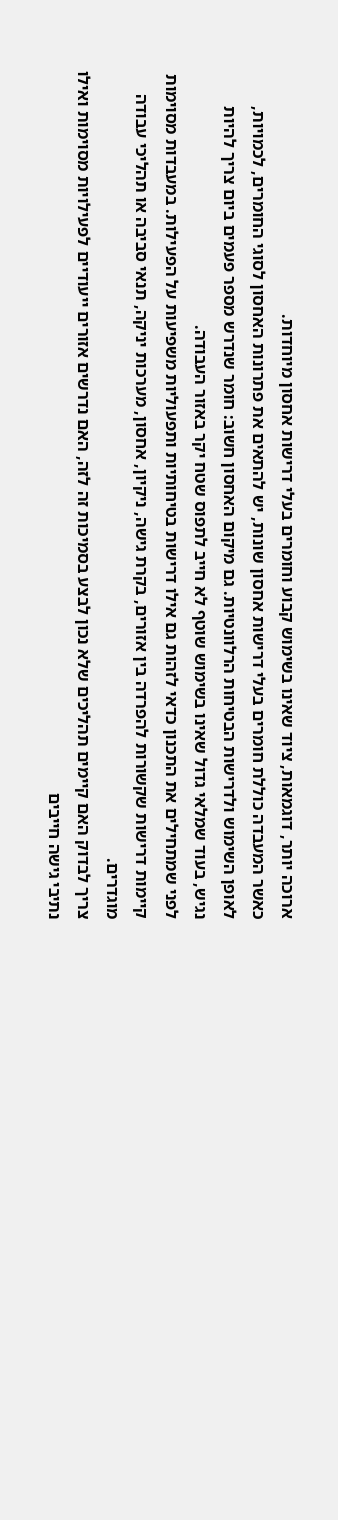ארוכה יותר, דוגמאות, ציוד שאינו בשימוש קבוע וחומרים בעלי דרישות אחסון מיוחדות.
כאשר המעבדה כוללת חומרים בעלי דרישות אחסון שונות, יש להתאים את פתרונות האחסון לסוגי החומרים, לכמויות, לאופן השימוש ולדרישות הבטיחות הרלוונטיות. גם מיקום האחסון חשוב: חומר שנדרש מספר פעמים ביום צריך להיות נגיש, בעוד שמלאי גדול שאינו בשימוש שוטף לא חייב לתפוס שטח יקר באזור העבודה.
לפני שמתחילים את התכנון כדאי לזהות גם אילו דרישות בטיחותיות ותפעוליות משפיעות על הפעילות. במעבדות מסוימות קיימות דרישות שקשורות להפרדה בין אזורים, בקרת גישה, ניקיון, אחסון, מערכות יניקה, תנאי סביבה או תהליכי עבודה מוגדרים.
צריך לבדוק האם קיימים תהליכים שלא נכון לבצע בסמיכות זה לזה, האם נדרשים אזורים ייעודיים לפעילויות מסוימות ואילו נתיבי גישה חייבים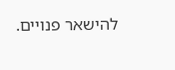להישאר פנויים.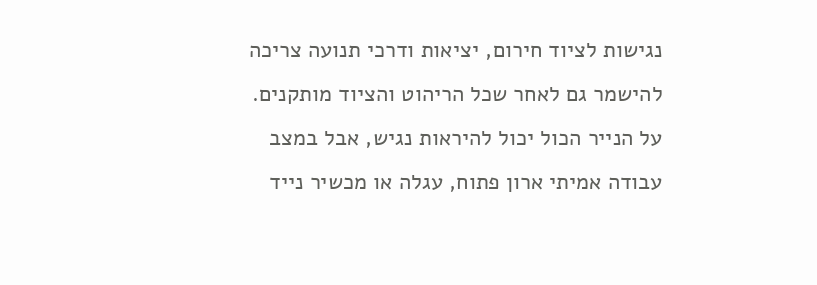נגישות לציוד חירום, יציאות ודרכי תנועה צריכה להישמר גם לאחר שכל הריהוט והציוד מותקנים. על הנייר הכול יכול להיראות נגיש, אבל במצב עבודה אמיתי ארון פתוח, עגלה או מכשיר נייד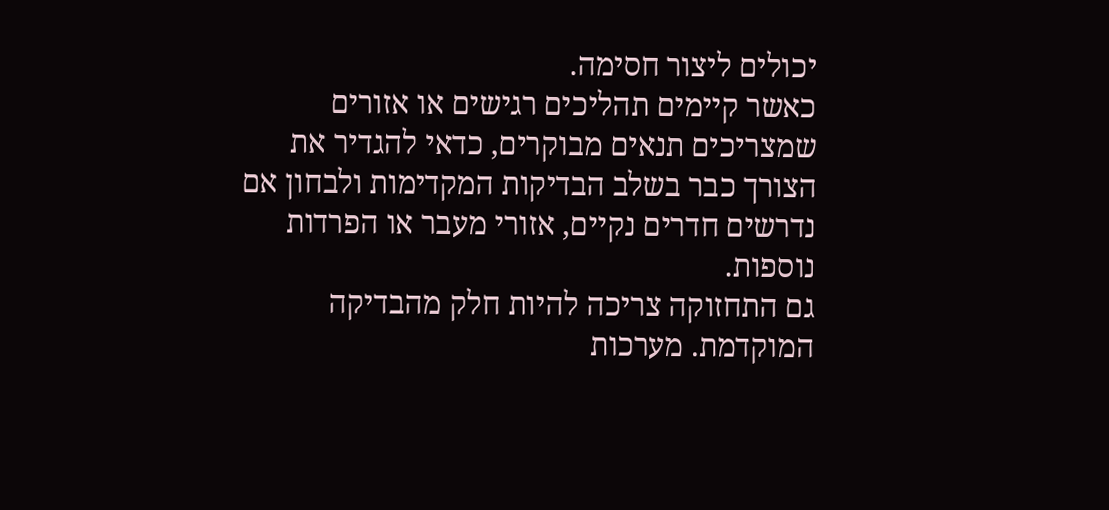יכולים ליצור חסימה.
כאשר קיימים תהליכים רגישים או אזורים שמצריכים תנאים מבוקרים, כדאי להגדיר את הצורך כבר בשלב הבדיקות המקדימות ולבחון אם נדרשים חדרים נקיים, אזורי מעבר או הפרדות נוספות.
גם התחזוקה צריכה להיות חלק מהבדיקה המוקדמת. מערכות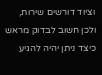וציוד דורשים שירות, ולכן חשוב לבדוק מראש כיצד ניתן יהיה להגיע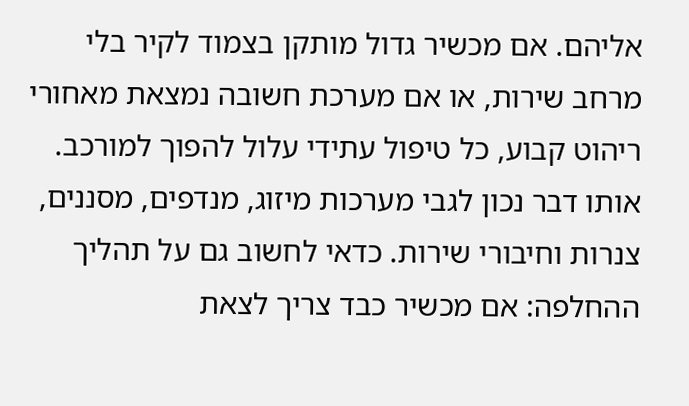אליהם. אם מכשיר גדול מותקן בצמוד לקיר בלי מרחב שירות, או אם מערכת חשובה נמצאת מאחורי ריהוט קבוע, כל טיפול עתידי עלול להפוך למורכב.
אותו דבר נכון לגבי מערכות מיזוג, מנדפים, מסננים, צנרות וחיבורי שירות. כדאי לחשוב גם על תהליך ההחלפה: אם מכשיר כבד צריך לצאת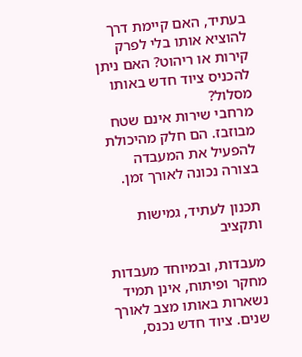בעתיד, האם קיימת דרך להוציא אותו בלי לפרק קירות או ריהוט? האם ניתן להכניס ציוד חדש באותו מסלול?
מרחבי שירות אינם שטח מבוזבז. הם חלק מהיכולת להפעיל את המעבדה בצורה נכונה לאורך זמן.

תכנון לעתיד, גמישות ותקציב

מעבדות, ובמיוחד מעבדות מחקר ופיתוח, אינן תמיד נשארות באותו מצב לאורך שנים. ציוד חדש נכנס,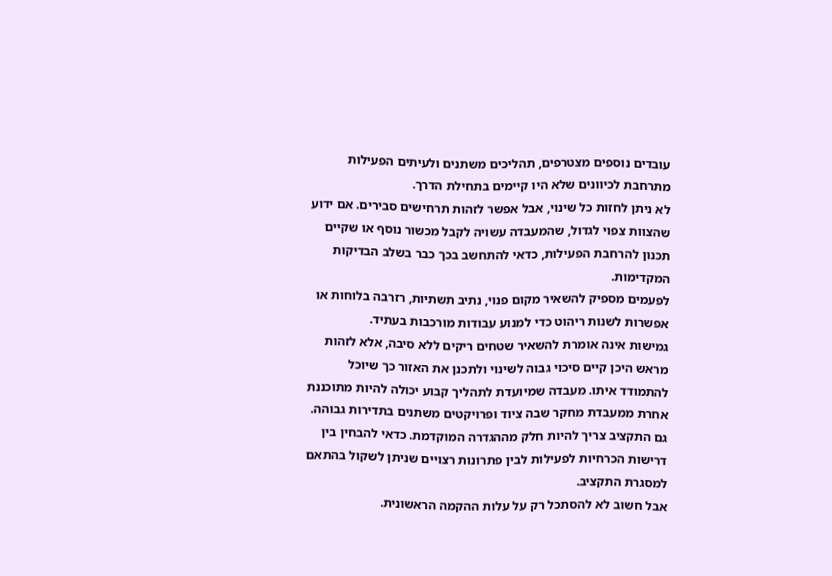עובדים נוספים מצטרפים, תהליכים משתנים ולעיתים הפעילות מתרחבת לכיוונים שלא היו קיימים בתחילת הדרך.
לא ניתן לחזות כל שינוי, אבל אפשר לזהות תרחישים סבירים. אם ידוע שהצוות צפוי לגדול, שהמעבדה עשויה לקבל מכשור נוסף או שקיים תכנון להרחבת הפעילות, כדאי להתחשב בכך כבר בשלב הבדיקות המקדימות.
לפעמים מספיק להשאיר מקום פנוי, נתיב תשתיות, רזרבה בלוחות או אפשרות לשנות ריהוט כדי למנוע עבודות מורכבות בעתיד.
גמישות אינה אומרת להשאיר שטחים ריקים ללא סיבה, אלא לזהות מראש היכן קיים סיכוי גבוה לשינוי ולתכנן את האזור כך שיוכל להתמודד איתו. מעבדה שמיועדת לתהליך קבוע יכולה להיות מתוכננת אחרת ממעבדת מחקר שבה ציוד ופרויקטים משתנים בתדירות גבוהה.
גם התקציב צריך להיות חלק מההגדרה המוקדמת. כדאי להבחין בין דרישות הכרחיות לפעילות לבין פתרונות רצויים שניתן לשקול בהתאם למסגרת התקציב.
אבל חשוב לא להסתכל רק על עלות ההקמה הראשונית.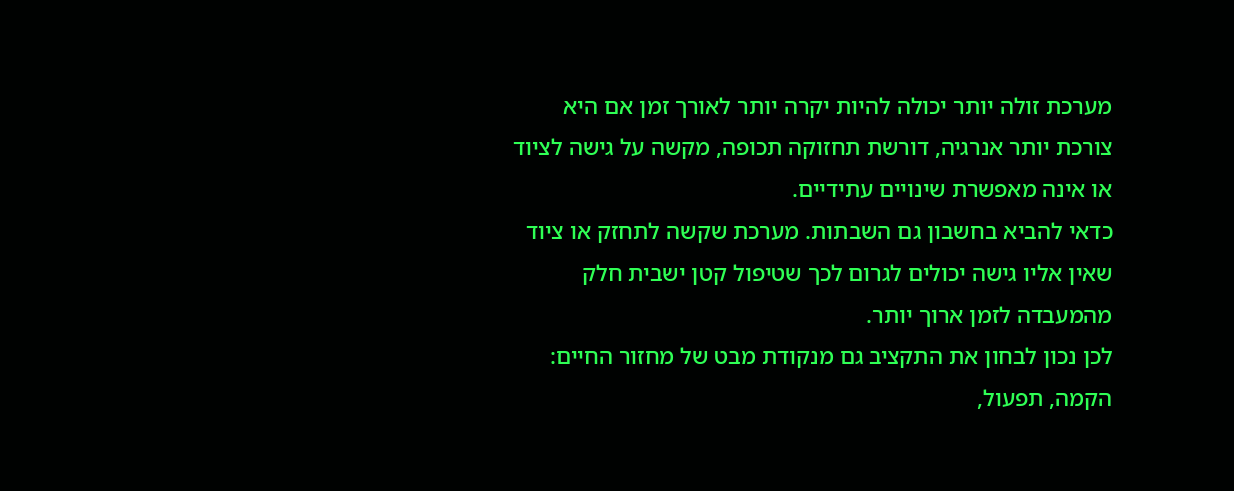מערכת זולה יותר יכולה להיות יקרה יותר לאורך זמן אם היא צורכת יותר אנרגיה, דורשת תחזוקה תכופה, מקשה על גישה לציוד או אינה מאפשרת שינויים עתידיים.
כדאי להביא בחשבון גם השבתות. מערכת שקשה לתחזק או ציוד שאין אליו גישה יכולים לגרום לכך שטיפול קטן ישבית חלק מהמעבדה לזמן ארוך יותר.
לכן נכון לבחון את התקציב גם מנקודת מבט של מחזור החיים: הקמה, תפעול,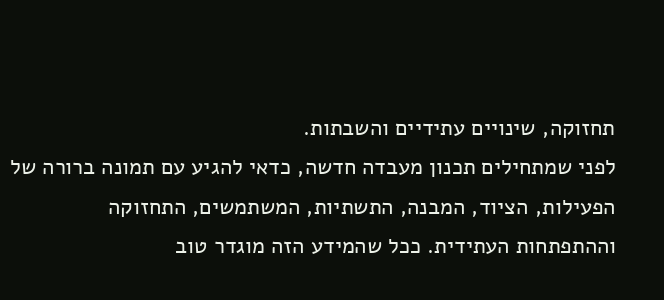תחזוקה, שינויים עתידיים והשבתות.
לפני שמתחילים תכנון מעבדה חדשה, כדאי להגיע עם תמונה ברורה של הפעילות, הציוד, המבנה, התשתיות, המשתמשים, התחזוקה וההתפתחות העתידית. ככל שהמידע הזה מוגדר טוב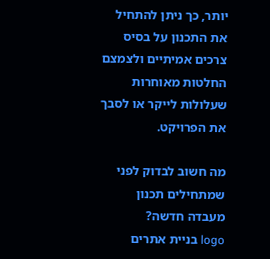יותר, כך ניתן להתחיל את התכנון על בסיס צרכים אמיתיים ולצמצם החלטות מאוחרות שעלולות לייקר או לסבך את הפרויקט.

מה חשוב לבדוק לפני שמתחילים תכנון מעבדה חדשה?
logo בניית אתרים